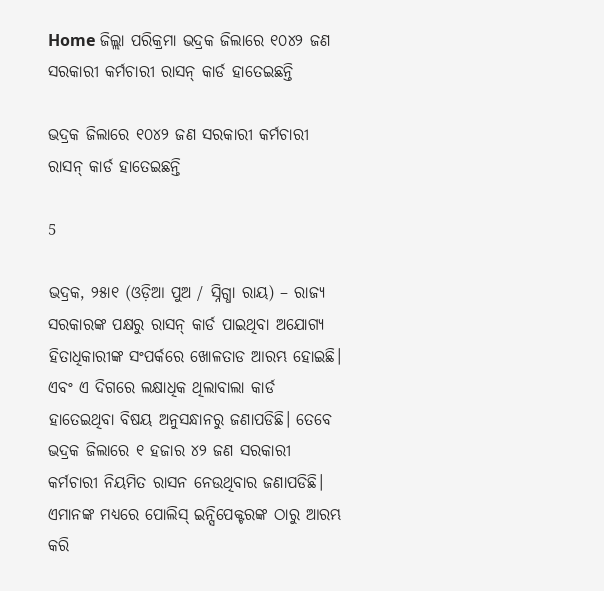Home ଜିଲ୍ଲା ପରିକ୍ରମା ଭଦ୍ରକ ଜିଲାରେ ୧୦୪୨ ଜଣ ସରକାରୀ କର୍ମଚାରୀ ରାସନ୍ କାର୍ଡ ହାତେଇଛନ୍ତି

ଭଦ୍ରକ ଜିଲାରେ ୧୦୪୨ ଜଣ ସରକାରୀ କର୍ମଚାରୀ ରାସନ୍ କାର୍ଡ ହାତେଇଛନ୍ତି

5

ଭଦ୍ରକ, ୨୫ା୧ (ଓଡ଼ିଆ ପୁଅ / ସ୍ନିଗ୍ଧା ରାୟ) – ରାଜ୍ୟ ସରକାରଙ୍କ ପକ୍ଷରୁ ରାସନ୍ କାର୍ଡ ପାଇଥିବା ଅଯୋଗ୍ୟ ହିତାଧିକାରୀଙ୍କ ସଂପର୍କରେ ଖୋଳତାଡ ଆରମ୍ଭ ହୋଇଛି। ଏବଂ ଏ ଦିଗରେ ଲକ୍ଷାଧିକ ଥିଲାବାଲା କାର୍ଡ ହାତେଇଥିବା ବିଷୟ ଅନୁସନ୍ଧାନରୁ ଜଣାପଡିଛି। ତେବେ ଭଦ୍ରକ ଜିଲାରେ ୧ ହଜାର ୪୨ ଜଣ ସରକାରୀ କର୍ମଚାରୀ ନିୟମିତ ରାସନ ନେଉଥିବାର ଜଣାପଡିଛି। ଏମାନଙ୍କ ମଧ୍ୟରେ ପୋଲିସ୍ ଇନ୍ସିପେକ୍ଟରଙ୍କ ଠାରୁ ଆରମ୍ଭ କରି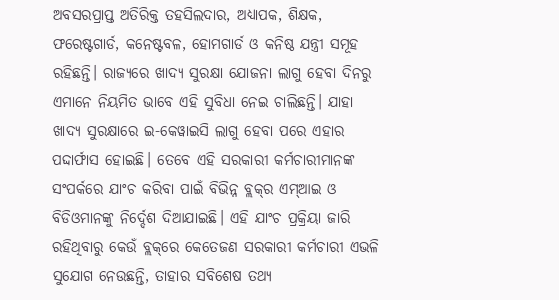ଅବସରପ୍ରାପ୍ତ ଅତିରିକ୍ତ ତହସିଲଦାର, ଅଧ୍ୟାପକ, ଶିକ୍ଷକ, ଫରେଷ୍ଟଗାର୍ଡ, କନେଷ୍ଟବଳ, ହୋମଗାର୍ଡ ଓ କନିଷ୍ଠ ଯନ୍ତ୍ରୀ ସମୂହ ରହିଛନ୍ତି। ରାଜ୍ୟରେ ଖାଦ୍ୟ ସୁରକ୍ଷା ଯୋଜନା ଲାଗୁ ହେବା ଦିନରୁ ଏମାନେ ନିୟମିତ ଭାବେ ଏହି ସୁବିଧା ନେଇ ଚାଲିଛନ୍ତି। ଯାହା ଖାଦ୍ୟ ସୁରକ୍ଷାରେ ଇ-କେୱାଇସି ଲାଗୁ ହେବା ପରେ ଏହାର ପଦ୍ଦାର୍ଫାସ ହୋଇଛି। ତେବେ ଏହି ସରକାରୀ କର୍ମଚାରୀମାନଙ୍କ ସଂପର୍କରେ ଯାଂଚ କରିବା ପାଇଁ ବିଭିନ୍ନ ବ୍ଲକ୍‌ର ଏମ୍‌ଆଇ ଓ ବିଡିଓମାନଙ୍କୁ ନିର୍ଦ୍ଦେଶ ଦିଆଯାଇଛି। ଏହି ଯାଂଚ ପ୍ରକ୍ରିୟା ଜାରି ରହିଥିବାରୁ କେଉଁ ବ୍ଲକ୍‌ରେ କେତେଜଣ ସରକାରୀ କର୍ମଚାରୀ ଏଭଳି ସୁଯୋଗ ନେଉଛନ୍ତି, ତାହାର ସବିଶେଷ ତଥ୍ୟ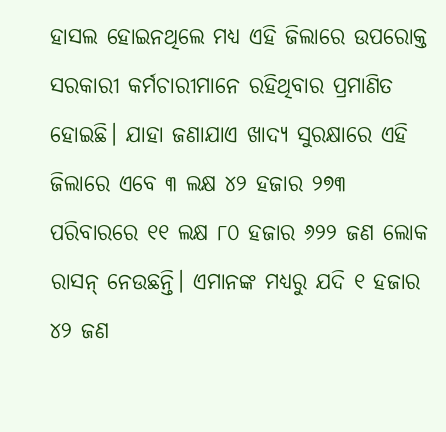ହାସଲ ହୋଇନଥିଲେ ମଧ୍ୟ ଏହି ଜିଲାରେ ଉପରୋକ୍ତ ସରକାରୀ କର୍ମଚାରୀମାନେ ରହିଥିବାର ପ୍ରମାଣିତ ହୋଇଛି। ଯାହା ଜଣାଯାଏ ଖାଦ୍ୟ ସୁରକ୍ଷାରେ ଏହି ଜିଲାରେ ଏବେ ୩ ଲକ୍ଷ ୪୨ ହଜାର ୨୭୩ ପରିବାରରେ ୧୧ ଲକ୍ଷ ୮୦ ହଜାର ୬୨୨ ଜଣ ଲୋକ ରାସନ୍ ନେଉଛନ୍ତି। ଏମାନଙ୍କ ମଧ୍ୟରୁ ଯଦି ୧ ହଜାର ୪୨ ଜଣ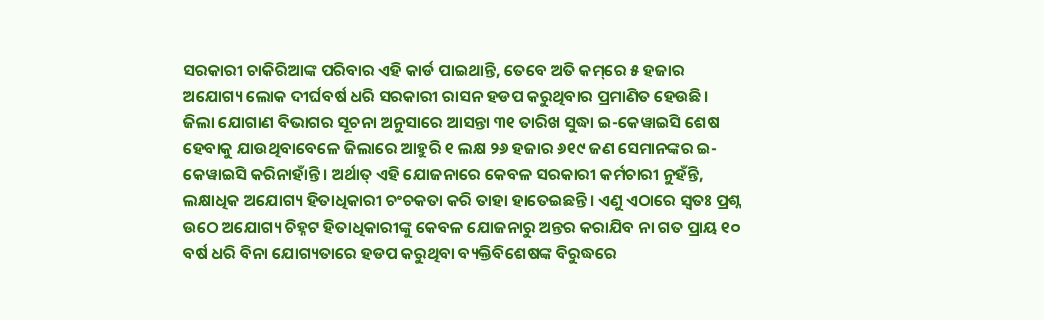ସରକାରୀ ଚାକିରିଆଙ୍କ ପରିବାର ଏହି କାର୍ଡ ପାଇଥାନ୍ତି, ତେବେ ଅତି କମ୍‌ରେ ୫ ହଜାର ଅଯୋଗ୍ୟ ଲୋକ ଦୀର୍ଘବର୍ଷ ଧରି ସରକାରୀ ରାସନ ହଡପ କରୁଥିବାର ପ୍ରମାଣିତ ହେଉଛି। ଜିଲା ଯୋଗାଣ ବିଭାଗର ସୂଚନା ଅନୁସାରେ ଆସନ୍ତା ୩୧ ତାରିଖ ସୁଦ୍ଧା ଇ-କେୱାଇସି ଶେଷ ହେବାକୁ ଯାଉଥିବାବେଳେ ଜିଲାରେ ଆହୁରି ୧ ଲକ୍ଷ ୨୬ ହଜାର ୬୧୯ ଜଣ ସେମାନଙ୍କର ଇ-କେୱାଇସି କରିନାହାଁନ୍ତି। ଅର୍ଥାତ୍ ଏହି ଯୋଜନାରେ କେବଳ ସରକାରୀ କର୍ମଚାରୀ ନୁହଁନ୍ତି, ଲକ୍ଷାଧିକ ଅଯୋଗ୍ୟ ହିତାଧିକାରୀ ଚଂଚକତା କରି ତାହା ହାତେଇଛନ୍ତି। ଏଣୁ ଏଠାରେ ସ୍ୱତଃ ପ୍ରଶ୍ନ ଉଠେ ଅଯୋଗ୍ୟ ଚିହ୍ନଟ ହିତାଧିକାରୀଙ୍କୁ କେବଳ ଯୋଜନାରୁ ଅନ୍ତର କରାଯିବ ନା ଗତ ପ୍ରାୟ ୧୦ ବର୍ଷ ଧରି ବିନା ଯୋଗ୍ୟତାରେ ହଡପ କରୁଥିବା ବ୍ୟକ୍ତିବିଶେଷଙ୍କ ବିରୁଦ୍ଧରେ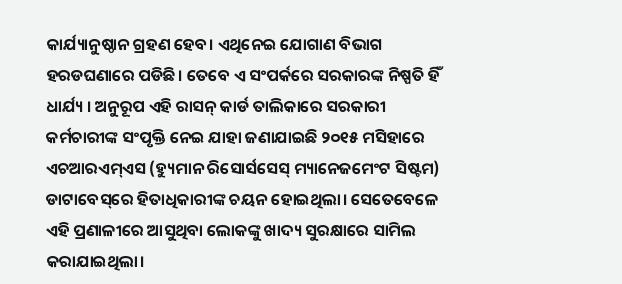କାର୍ଯ୍ୟାନୁଷ୍ଠାନ ଗ୍ରହଣ ହେବ। ଏଥିନେଇ ଯୋଗାଣ ବିଭାଗ ହରଡଘଣାରେ ପଡିଛି। ତେବେ ଏ ସଂପର୍କରେ ସରକାରଙ୍କ ନିଷ୍ପତି ହିଁ ଧାର୍ଯ୍ୟ । ଅନୁରୂପ ଏହି ରାସନ୍ କାର୍ଡ ତାଲିକାରେ ସରକାରୀ କର୍ମଚାରୀଙ୍କ ସଂପୃକ୍ତି ନେଇ ଯାହା ଜଣାଯାଇଛି ୨୦୧୫ ମସିହାରେ ଏଚଆରଏମ୍‌ଏସ (ହ୍ୟୁମାନ ରିସୋର୍ସସେସ୍ ମ୍ୟାନେଜମେଂଟ ସିଷ୍ଟମ) ଡାଟାବେସ୍‌ରେ ହିତାଧିକାରୀଙ୍କ ଚୟନ ହୋଇଥିଲା। ସେତେବେଳେ ଏହି ପ୍ରଣାଳୀରେ ଆସୁଥିବା ଲୋକଙ୍କୁ ଖାଦ୍ୟ ସୁରକ୍ଷାରେ ସାମିଲ କରାଯାଇଥିଲା।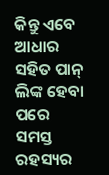କିନ୍ତୁ ଏବେ ଆଧାର ସହିତ ପାନ୍ ଲିଙ୍କ ହେବା ପରେ ସମସ୍ତ ରହସ୍ୟର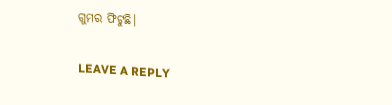ଗୁମର ଫିଟୁଛି।

LEAVE A REPLY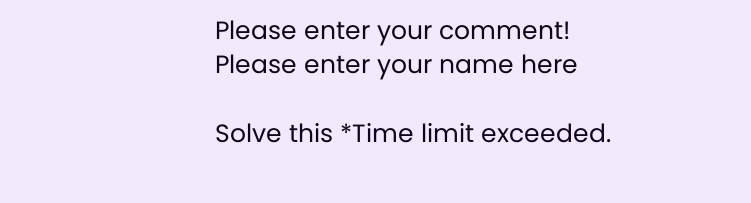Please enter your comment!
Please enter your name here

Solve this *Time limit exceeded.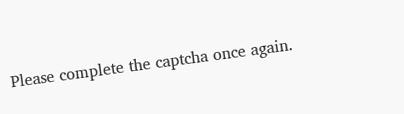Please complete the captcha once again.